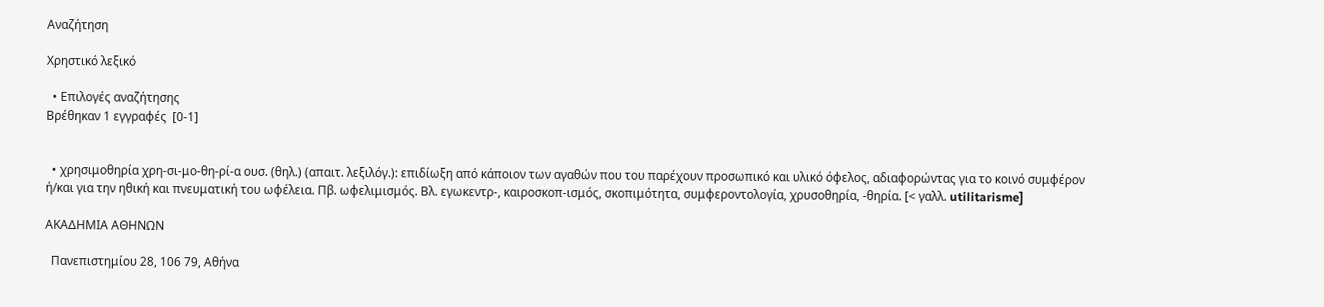Αναζήτηση

Χρηστικό λεξικό

  • Επιλογές αναζήτησης
Βρέθηκαν 1 εγγραφές  [0-1]


  • χρησιμοθηρία χρη-σι-μο-θη-ρί-α ουσ. (θηλ.) (απαιτ. λεξιλόγ.): επιδίωξη από κάποιον των αγαθών που του παρέχουν προσωπικό και υλικό όφελος, αδιαφορώντας για το κοινό συμφέρον ή/και για την ηθική και πνευματική του ωφέλεια. Πβ. ωφελιμισμός. Βλ. εγωκεντρ-, καιροσκοπ-ισμός, σκοπιμότητα, συμφεροντολογία, χρυσοθηρία, -θηρία. [< γαλλ. utilitarisme]

ΑΚΑΔΗΜΙΑ ΑΘΗΝΩΝ

  Πανεπιστημίου 28, 106 79, Αθήνα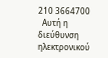210 3664700
  Αυτή η διεύθυνση ηλεκτρονικού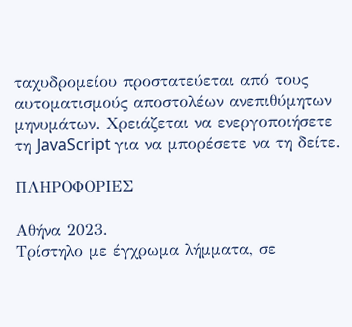ταχυδρομείου προστατεύεται από τους αυτοματισμούς αποστολέων ανεπιθύμητων μηνυμάτων. Χρειάζεται να ενεργοποιήσετε τη JavaScript για να μπορέσετε να τη δείτε.

ΠΛΗΡΟΦΟΡΙΕΣ

Αθήνα 2023.
Τρίστηλο με έγχρωμα λήμματα, σε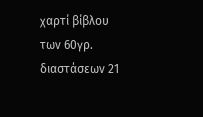χαρτί βίβλου των 60γρ. διαστάσεων 21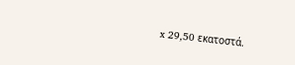x 29,50 εκατοστά.